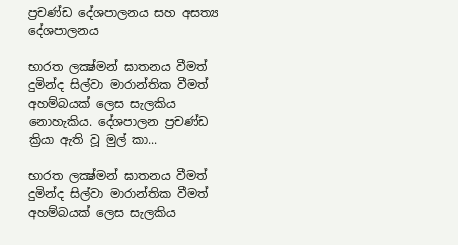ප්‍රචණ්‌ඩ දේශපාලනය සහ අසත්‍ය දේශපාලනය

භාරත ලක්‍ෂ්මන් ඝාතනය වීමත් දුමින්ද සිල්වා මාරාන්තික වීමත් අහම්බයක්‌ ලෙස සැලකිය නොහැකිය. දේශපාලන ප්‍රචණ්‌ඩ ක්‍රියා ඇති වූ මුල් කා...

භාරත ලක්‍ෂ්මන් ඝාතනය වීමත් දුමින්ද සිල්වා මාරාන්තික වීමත් අහම්බයක්‌ ලෙස සැලකිය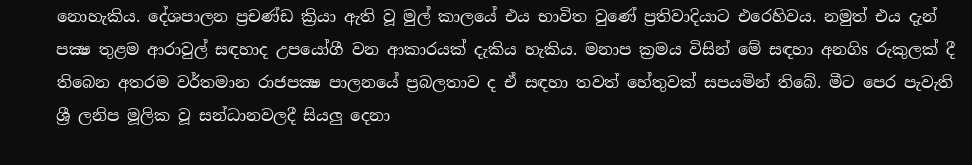නොහැකිය. දේශපාලන ප්‍රචණ්‌ඩ ක්‍රියා ඇති වූ මුල් කාලයේ එය භාවිත වුණේ ප්‍රතිවාදියාට එරෙහිවය. නමුත් එය දැන් පක්‍ෂ තුළම ආරාවුල් සඳහාද උපයෝගී වන ආකාරයක්‌ දැකිය හැකිය. මනාප ක්‍රමය විසින් මේ සඳහා අනගිs රුකුලක්‌ දී තිබෙන අතරම වර්තමාන රාජපක්‍ෂ පාලනයේ ප්‍රබලතාව ද ඒ සඳහා තවත් හේතුවක්‌ සපයමින් තිබේ. මීට පෙර පැවැති ශ්‍රී ලනිප මූලික වූ සන්ධානවලදී සියලු දෙනා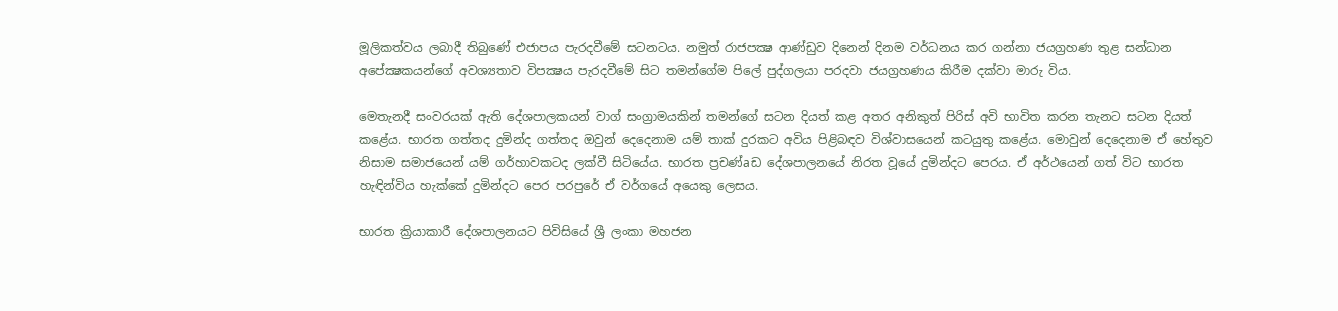මූලිකත්වය ලබාදී තිබුණේ එජාපය පැරදවීමේ සටනටය. නමුත් රාජපක්‍ෂ ආණ්‌ඩුව දිනෙන් දිනම වර්ධනය කර ගන්නා ජයග්‍රහණ තුළ සන්ධාන අපේක්‍ෂකයන්ගේ අවශ්‍යතාව විපක්‍ෂය පැරදවීමේ සිට තමන්ගේම පිලේ පුද්ගලයා පරදවා ජයග්‍රහණය කිරීම දක්‌වා මාරු විය.

මෙතැනදී සංවරයක්‌ ඇති දේශපාලකයන් වාග් සංග්‍රාමයකින් තමන්ගේ සටන දියත් කළ අතර අනිකුත් පිරිස්‌ අවි භාවිත කරන තැනට සටන දියත් කළේය. භාරත ගත්තද දුමින්ද ගත්තද ඔවුන් දෙදෙනාම යම් තාක්‌ දුරකට අවිය පිළිබඳව විශ්වාසයෙන් කටයුතු කළේය. මොවුන් දෙදෙනාම ඒ හේතුව නිසාම සමාජයෙන් යම් ගර්හාවකටද ලක්‌වී සිටියේය. භාරත ප්‍රචණ්‌aඩ දේශපාලනයේ නිරත වූයේ දුමින්දට පෙරය. ඒ අර්ථයෙන් ගත් විට භාරත හැඳින්විය හැක්‌කේ දුමින්දට පෙර පරපුරේ ඒ වර්ගයේ අයෙකු ලෙසය.

භාරත ක්‍රියාකාරී දේශපාලනයට පිවිසියේ ශ්‍රී ලංකා මහජන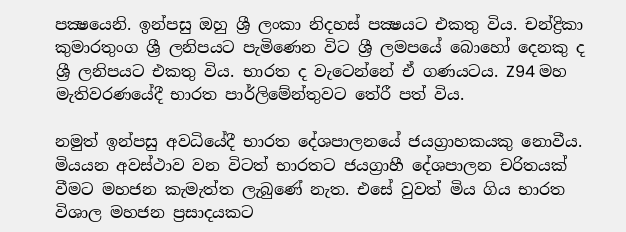පක්‍ෂයෙනි. ඉන්පසු ඔහු ශ්‍රී ලංකා නිදහස්‌ පක්‍ෂයට එකතු විය. චන්ද්‍රිකා කුමාරතුංග ශ්‍රී ලනිපයට පැමිණෙන විට ශ්‍රී ලමපයේ බොහෝ දෙනකු ද ශ්‍රී ලනිපයට එකතු විය. භාරත ද වැටෙන්නේ ඒ ගණයටය. Z94 මහ මැතිවරණයේදී භාරත පාර්ලිමේන්තුවට තේරී පත් විය.

නමුත් ඉන්පසු අවධියේදී භාරත දේශපාලනයේ ජයග්‍රාහකයකු නොවීය. මියයන අවස්‌ථාව වන විටත් භාරතට ජයග්‍රාහී දේශපාලන චරිතයක්‌ වීමට මහජන කැමැත්ත ලැබුණේ නැත. එසේ වුවත් මිය ගිය භාරත විශාල මහජන ප්‍රසාදයකට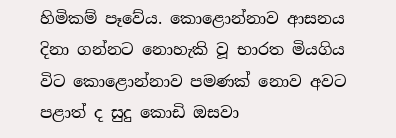හිමිකම් පෑවේය. කොළොන්නාව ආසනය දිනා ගන්නට නොහැකි වූ භාරත මියගිය විට කොළොන්නාව පමණක්‌ නොව අවට පළාත් ද සුදු කොඩි ඔසවා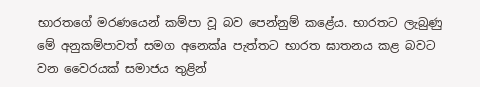භාරතගේ මරණයෙන් කම්පා වූ බව පෙන්නුම් කළේය. භාරතට ලැබුණු මේ අනුකම්පාවත් සමග අනෙක්‌a පැත්තට භාරත ඝාතනය කළ බවට වන වෛරයක්‌ සමාජය තුළින්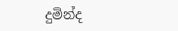දුමින්ද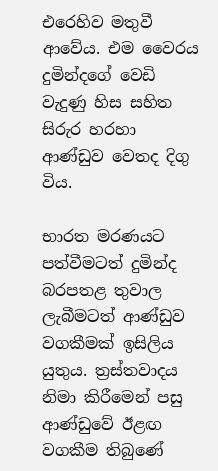එරෙහිව මතුවී ආවේය. එම වෛරය දුමින්දගේ වෙඩි වැදුණු හිස සහිත සිරුර හරහා ආණ්‌ඩුව වෙතද දිගු විය.

භාරත මරණයට පත්වීමටත් දුමින්ද බරපතළ තුවාල ලැබීමටත් ආණ්‌ඩුව වගකීමක්‌ ඉසිලිය යුතුය. ත්‍රස්‌තවාදය නිමා කිරීමෙන් පසු ආණ්‌ඩුවේ ඊළඟ වගකීම තිබුණේ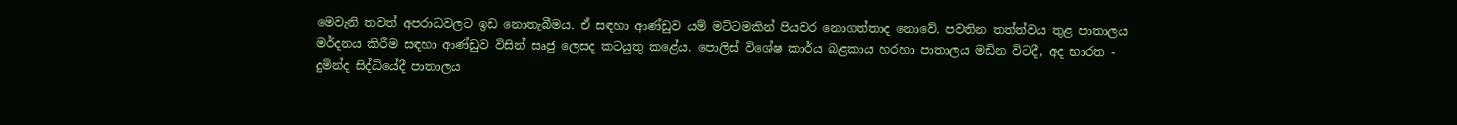මෙවැනි තවත් අපරාධවලට ඉඩ නොතැබීමය. ඒ සඳහා ආණ්‌ඩුව යම් මට්‌ටමකින් පියවර නොගත්තාද නොවේ. පවතින තත්ත්වය තුළ පාතාලය මර්දනය කිරීම සඳහා ආණ්‌ඩුව විසින් සෘජු ලෙසද කටයුතු කළේය. පොලිස්‌ විශේෂ කාර්ය බළකාය හරහා පාතාලය මඩින විටදී, අද භාරත - දුමින්ද සිද්ධියේදී පාතාලය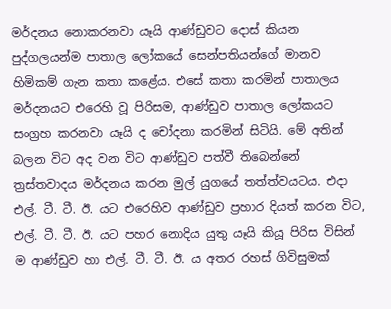මර්දනය නොකරනවා යෑයි ආණ්‌ඩුවට දොස්‌ කියන පුද්ගලයන්ම පාතාල ලෝකයේ සෙන්පතියන්ගේ මානව හිමිකම් ගැන කතා කළේය. එසේ කතා කරමින් පාතාලය මර්දනයට එරෙහි වූ පිරිසම, ආණ්‌ඩුව පාතාල ලෝකයට සංග්‍රහ කරනවා යෑයි ද චෝදනා කරමින් සිටියි. මේ අතින් බලන විට අද වන විට ආණ්‌ඩුව පත්වී තිබෙන්නේ ත්‍රස්‌තවාදය මර්දනය කරන මුල් යුගයේ තත්ත්වයටය. එදා එල්. ටී. ටී. ඊ. යට එරෙහිව ආණ්‌ඩුව ප්‍රහාර දියත් කරන විට, එල්. ටී. ටී. ඊ. යට පහර නොදිය යුතු යෑයි කියූ පිරිස විසින් ම ආණ්‌ඩුව හා එල්. ටී. ටී. ඊ. ය අතර රහස්‌ ගිවිසුමක්‌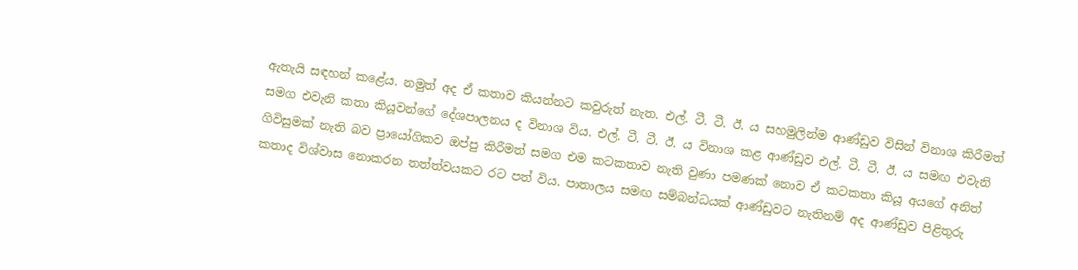ඇතැයි සඳහන් කළේය. නමුත් අද ඒ කතාව කියන්නට කවුරුත් නැත. එල්. ටී. ටී. ඊ. ය සහමුලින්ම ආණ්‌ඩුව විසින් විනාශ කිරීමත් සමග එවැනි කතා කියූවන්ගේ දේශපාලනය ද විනාශ විය. එල්. ටී. ටී. ඊ. ය විනාශ කළ ආණ්‌ඩුව එල්. ටී. ටී. ඊ. ය සමඟ එවැනි ගිවිසුමක්‌ නැති බව ප්‍රායෝගිකව ඔප්පු කිරීමත් සමග එම කටකතාව නැති වුණා පමණක්‌ නොව ඒ කටකතා කියූ අයගේ අනිත් කතාද විශ්වාස නොකරන තත්ත්වයකට රට පත් විය. පාතාලය සමඟ සම්බන්ධයක්‌ ආණ්‌ඩුවට නැතිනම් අද ආණ්‌ඩුව පිළිතුරු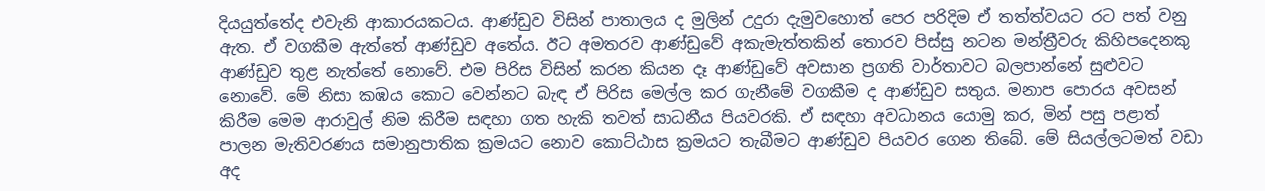දියයුත්තේද එවැනි ආකාරයකටය. ආණ්‌ඩුව විසින් පාතාලය ද මුලින් උදුරා දැමුවහොත් පෙර පරිදිම ඒ තත්ත්වයට රට පත් වනු ඇත. ඒ වගකීම ඇත්තේ ආණ්‌ඩුව අතේය. ඊට අමතරව ආණ්‌ඩුවේ අකැමැත්තකින් තොරව පිස්‌සු නටන මන්ත්‍රීවරු කිහිපදෙනකු ආණ්‌ඩුව තුළ නැත්තේ නොවේ. එම පිරිස විසින් කරන කියන දෑ ආණ්‌ඩුවේ අවසාන ප්‍රගති වාර්තාවට බලපාන්නේ සුළුවට නොවේ. මේ නිසා කඹය කොට වෙන්නට බැඳ ඒ පිරිස මෙල්ල කර ගැනීමේ වගකීම ද ආණ්‌ඩුව සතුය. මනාප පොරය අවසන් කිරීම මෙම ආරාවුල් නිම කිරීම සඳහා ගත හැකි තවත් සාධනීය පියවරකි. ඒ සඳහා අවධානය යොමු කර, මින් පසු පළාත් පාලන මැතිවරණය සමානුපාතික ක්‍රමයට නොව කොට්‌ඨාස ක්‍රමයට තැබීමට ආණ්‌ඩුව පියවර ගෙන තිබේ. මේ සියල්ලටමත් වඩා අද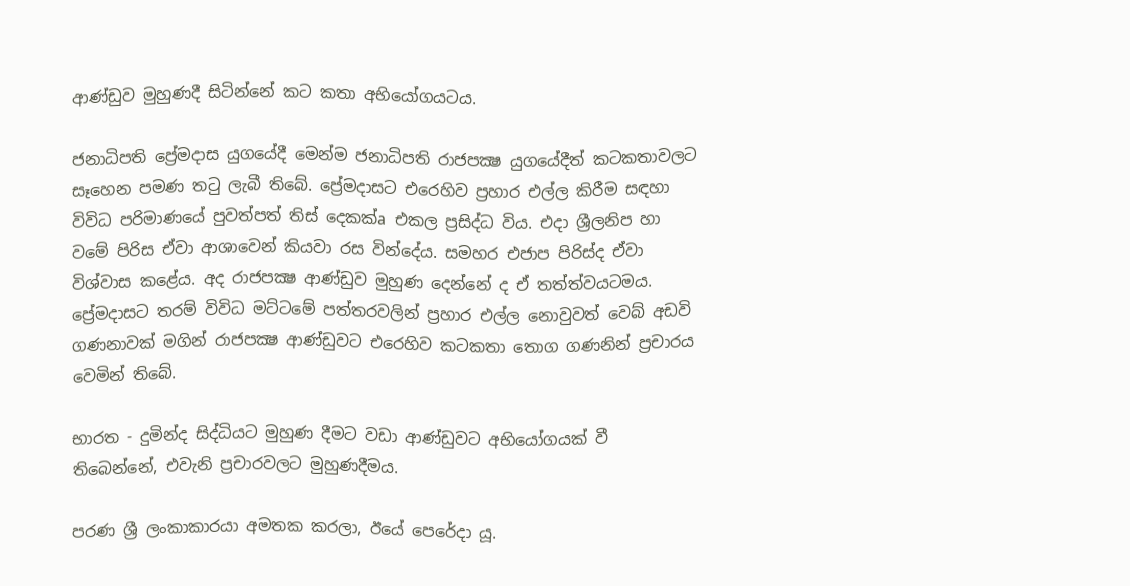ආණ්‌ඩුව මුහුණදී සිටින්නේ කට කතා අභියෝගයටය.

ජනාධිපති ප්‍රේමදාස යුගයේදී මෙන්ම ජනාධිපති රාජපක්‍ෂ යුගයේදීත් කටකතාවලට සෑහෙන පමණ තටු ලැබී තිබේ. ප්‍රේමදාසට එරෙහිව ප්‍රහාර එල්ල කිරීම සඳහා විවිධ පරිමාණයේ පුවත්පත් තිස්‌ දෙකක්‌a එකල ප්‍රසිද්ධ විය. එදා ශ්‍රීලනිප හා වමේ පිරිස ඒවා ආශාවෙන් කියවා රස වින්දේය. සමහර එජාප පිරිස්‌ද ඒවා විශ්වාස කළේය. අද රාජපක්‍ෂ ආණ්‌ඩුව මුහුණ දෙන්නේ ද ඒ තත්ත්වයටමය. ප්‍රේමදාසට තරම් විවිධ මට්‌ටමේ පත්තරවලින් ප්‍රහාර එල්ල නොවුවත් වෙබ් අඩවි ගණනාවක්‌ මගින් රාජපක්‍ෂ ආණ්‌ඩුවට එරෙහිව කටකතා තොග ගණනින් ප්‍රචාරය වෙමින් තිබේ.

භාරත - දුමින්ද සිද්ධියට මුහුණ දීමට වඩා ආණ්‌ඩුවට අභියෝගයක්‌ වී තිබෙන්නේ, එවැනි ප්‍රචාරවලට මුහුණදීමය.

පරණ ශ්‍රී ලංකාකාරයා අමතක කරලා, ඊයේ පෙරේදා යූ.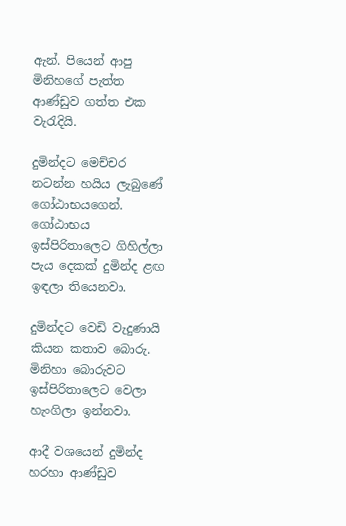ඇන්. පියෙන් ආපු මිනිහගේ පැත්ත ආණ්‌ඩුව ගත්ත එක වැරැදියි.

දුමින්දට මෙච්චර නටන්න හයිය ලැබුණේ ගෝඨාභයගෙන්. ගෝඨාභය ඉස්‌පිරිතාලෙට ගිහිල්ලා පැය දෙකක්‌ දුමින්ද ළඟ ඉඳලා තියෙනවා.

දුමින්දට වෙඩි වැදුණායි කියන කතාව බොරු. මිනිහා බොරුවට ඉස්‌පිරිතාලෙට වෙලා හැංගිලා ඉන්නවා.

ආදී වශයෙන් දුමින්ද හරහා ආණ්‌ඩුව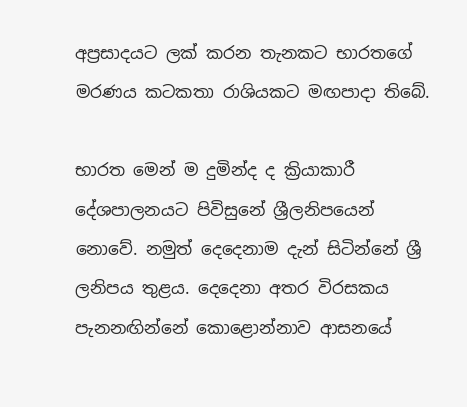අප්‍රසාදයට ලක්‌ කරන තැනකට භාරතගේ මරණය කටකතා රාශියකට මඟපාදා තිබේ.

භාරත මෙන් ම දුමින්ද ද ක්‍රියාකාරී දේශපාලනයට පිවිසුනේ ශ්‍රීලනිපයෙන් නොවේ. නමුත් දෙදෙනාම දැන් සිටින්නේ ශ්‍රී ලනිපය තුළය. දෙදෙනා අතර විරසකය පැනනඟින්නේ කොළොන්නාව ආසනයේ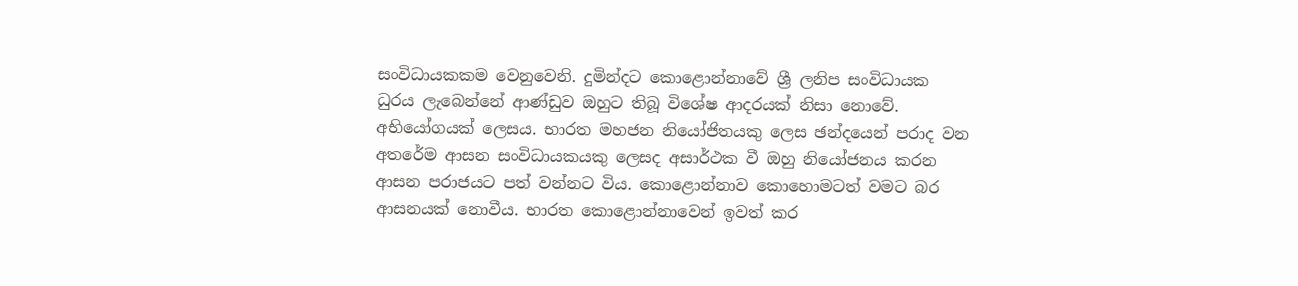සංවිධායකකම වෙනුවෙනි. දුමින්දට කොළොන්නාවේ ශ්‍රී ලනිප සංවිධායක ධුරය ලැබෙන්නේ ආණ්‌ඩුව ඔහුට තිබූ විශේෂ ආදරයක්‌ නිසා නොවේ. අභියෝගයක්‌ ලෙසය. භාරත මහජන නියෝජිතයකු ලෙස ඡන්දයෙන් පරාද වන අතරේම ආසන සංවිධායකයකු ලෙසද අසාර්ථක වී ඔහු නියෝජනය කරන ආසන පරාජයට පත් වන්නට විය. කොළොන්නාව කොහොමටත් වමට බර ආසනයක්‌ නොවීය. භාරත කොළොන්නාවෙන් ඉවත් කර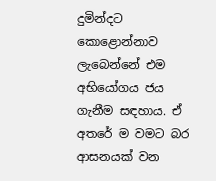දුමින්දට කොළොන්නාව ලැබෙන්නේ එම අභියෝගය ජය ගැනීම සඳහාය. ඒ අතරේ ම වමට බර ආසනයක්‌ වන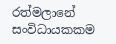රත්මලානේ සංවිධායකකම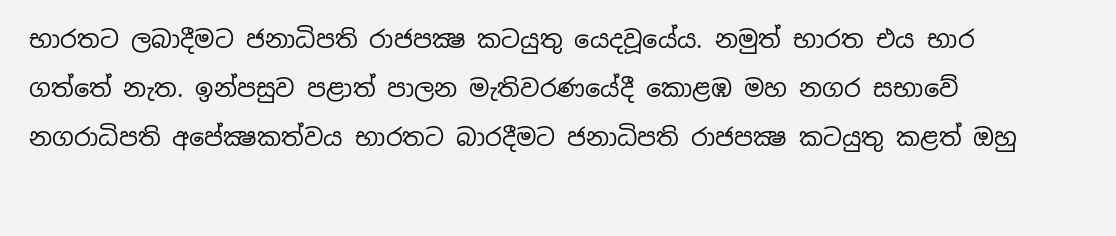භාරතට ලබාදීමට ජනාධිපති රාජපක්‍ෂ කටයුතු යෙදවූයේය. නමුත් භාරත එය භාර ගත්තේ නැත. ඉන්පසුව පළාත් පාලන මැතිවරණයේදී කොළඹ මහ නගර සභාවේ නගරාධිපති අපේක්‍ෂකත්වය භාරතට බාරදීමට ජනාධිපති රාජපක්‍ෂ කටයුතු කළත් ඔහු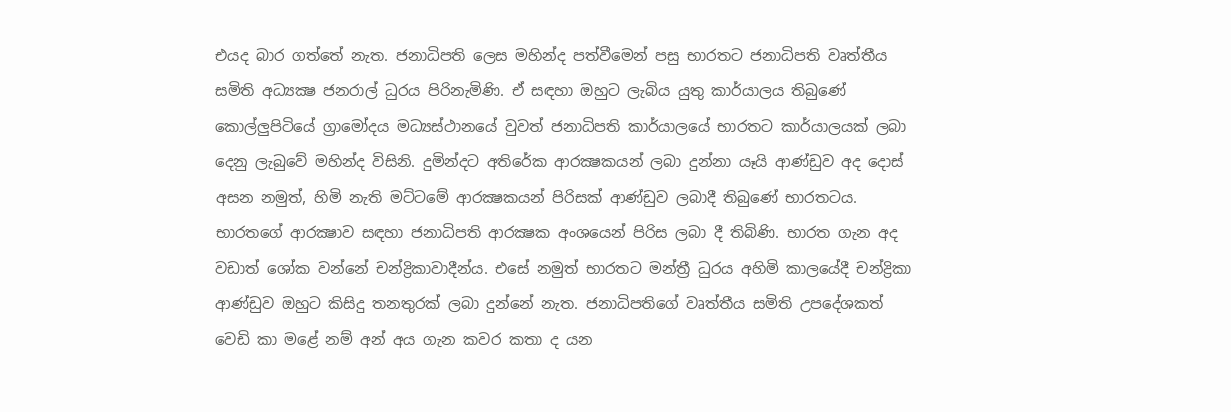එයද බාර ගත්තේ නැත. ජනාධිපති ලෙස මහින්ද පත්වීමෙන් පසු භාරතට ජනාධිපති වෘත්තීය සමිති අධ්‍යක්‍ෂ ජනරාල් ධුරය පිරිනැමිණි. ඒ සඳහා ඔහුට ලැබිය යුතු කාර්යාලය තිබුණේ කොල්ලුපිටියේ ග්‍රාමෝදය මධ්‍යස්‌ථානයේ වුවත් ජනාධිපති කාර්යාලයේ භාරතට කාර්යාලයක්‌ ලබා දෙනු ලැබුවේ මහින්ද විසිනි. දුමින්දට අතිරේක ආරක්‍ෂකයන් ලබා දුන්නා යෑයි ආණ්‌ඩුව අද දොස්‌ අසන නමුත්, හිමි නැති මට්‌ටමේ ආරක්‍ෂකයන් පිරිසක්‌ ආණ්‌ඩුව ලබාදී තිබුණේ භාරතටය. භාරතගේ ආරක්‍ෂාව සඳහා ජනාධිපති ආරක්‍ෂක අංශයෙන් පිරිස ලබා දී තිබිණි. භාරත ගැන අද වඩාත් ශෝක වන්නේ චන්ද්‍රිකාවාදීන්ය. එසේ නමුත් භාරතට මන්ත්‍රී ධුරය අහිමි කාලයේදී චන්ද්‍රිකා ආණ්‌ඩුව ඔහුට කිසිදු තනතුරක්‌ ලබා දුන්නේ නැත. ජනාධිපතිගේ වෘත්තීය සමිති උපදේශකත් වෙඩි කා මළේ නම් අන් අය ගැන කවර කතා ද යන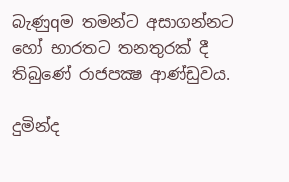බැණුqම තමන්ට අසාගන්නට හෝ භාරතට තනතුරක්‌ දී තිබුණේ රාජපක්‍ෂ ආණ්‌ඩුවය.

දුමින්ද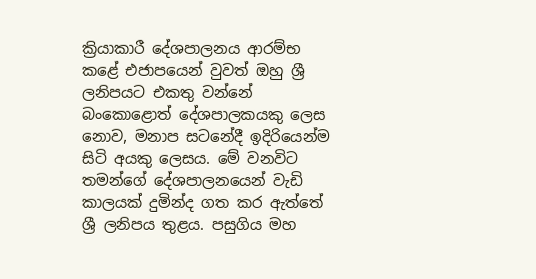ක්‍රියාකාරී දේශපාලනය ආරම්භ කළේ එජාපයෙන් වුවත් ඔහු ශ්‍රී ලනිපයට එකතු වන්නේ බංකොළොත් දේශපාලකයකු ලෙස නොව, මනාප සටනේදී ඉදිරියෙන්ම සිටි අයකු ලෙසය. මේ වනවිට තමන්ගේ දේශපාලනයෙන් වැඩි කාලයක්‌ දුමින්ද ගත කර ඇත්තේ ශ්‍රී ලනිපය තුළය. පසුගිය මහ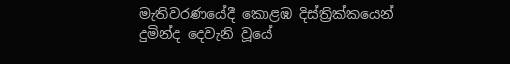මැතිවරණයේදී කොළඹ දිස්‌ත්‍රික්‌කයෙන් දුමින්ද දෙවැනි වූයේ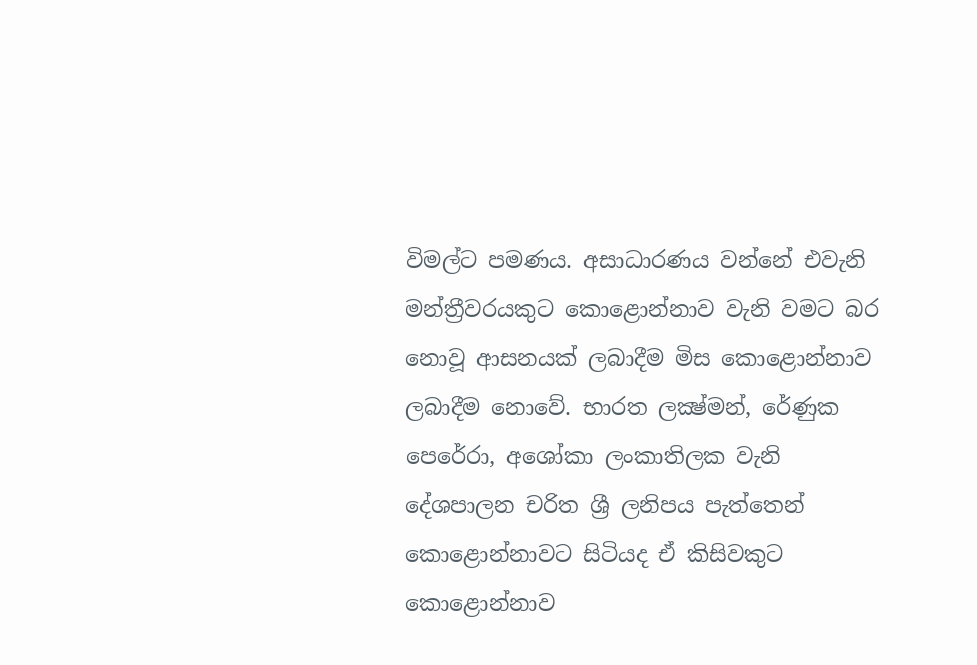විමල්ට පමණය. අසාධාරණය වන්නේ එවැනි මන්ත්‍රීවරයකුට කොළොන්නාව වැනි වමට බර නොවූ ආසනයක්‌ ලබාදීම මිස කොළොන්නාව ලබාදීම නොවේ. භාරත ලක්‍ෂ්මන්, රේණුක පෙරේරා, අශෝකා ලංකාතිලක වැනි දේශපාලන චරිත ශ්‍රී ලනිපය පැත්තෙන් කොළොන්නාවට සිටියද ඒ කිසිවකුට කොළොන්නාව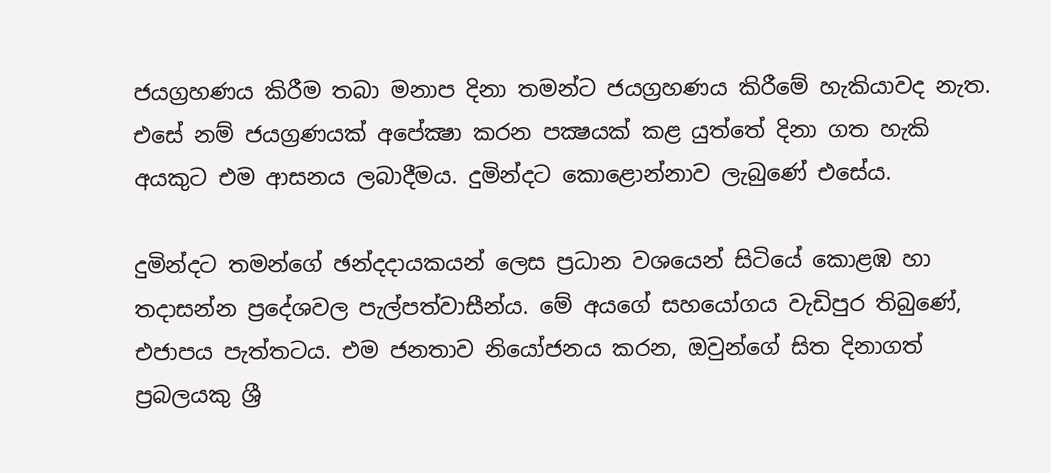ජයග්‍රහණය කිරීම තබා මනාප දිනා තමන්ට ජයග්‍රහණය කිරීමේ හැකියාවද නැත. එසේ නම් ජයග්‍රණයක්‌ අපේක්‍ෂා කරන පක්‍ෂයක්‌ කළ යුත්තේ දිනා ගත හැකි අයකුට එම ආසනය ලබාදීමය. දුමින්දට කොළොන්නාව ලැබුණේ එසේය.

දුමින්දට තමන්ගේ ඡන්දදායකයන් ලෙස ප්‍රධාන වශයෙන් සිටියේ කොළඹ හා තදාසන්න ප්‍රදේශවල පැල්පත්වාසීන්ය. මේ අයගේ සහයෝගය වැඩිපුර තිබුණේ, එජාපය පැත්තටය. එම ජනතාව නියෝජනය කරන, ඔවුන්ගේ සිත දිනාගත් ප්‍රබලයකු ශ්‍රී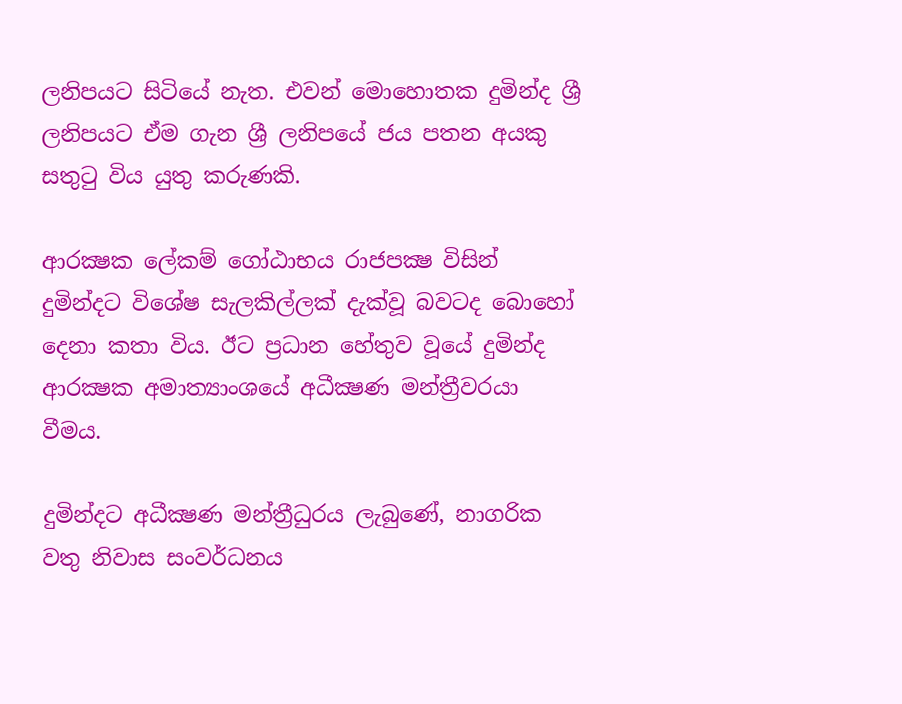ලනිපයට සිටියේ නැත. එවන් මොහොතක දුමින්ද ශ්‍රී ලනිපයට ඒම ගැන ශ්‍රී ලනිපයේ ජය පතන අයකු සතුටු විය යුතු කරුණකි.

ආරක්‍ෂක ලේකම් ගෝඨාභය රාජපක්‍ෂ විසින් දුමින්දට විශේෂ සැලකිල්ලක්‌ දැක්‌වූ බවටද බොහෝ දෙනා කතා විය. ඊට ප්‍රධාන හේතුව වූයේ දුමින්ද ආරක්‍ෂක අමාත්‍යාංශයේ අධීක්‍ෂණ මන්ත්‍රීවරයා වීමය.

දුමින්දට අධීක්‍ෂණ මන්ත්‍රීධුරය ලැබුණේ, නාගරික වතු නිවාස සංවර්ධනය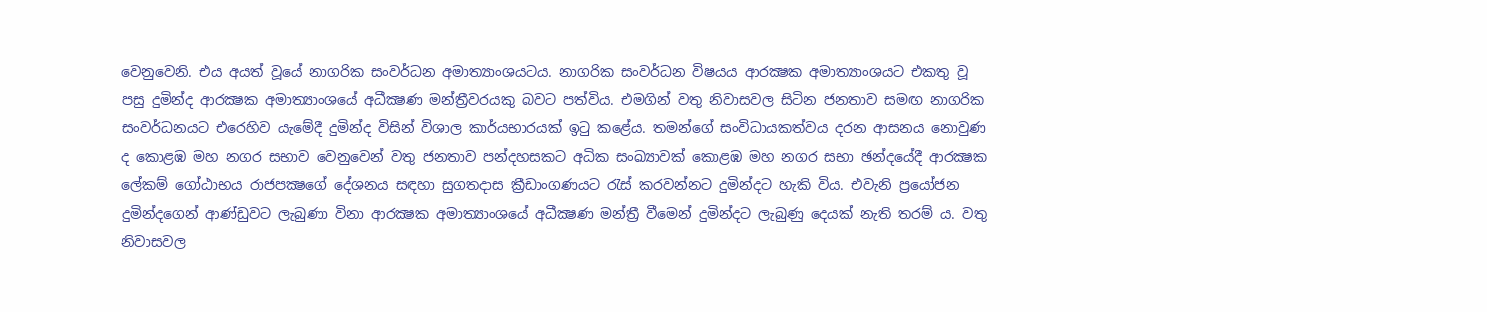වෙනුවෙනි. එය අයත් වූයේ නාගරික සංවර්ධන අමාත්‍යාංශයටය. නාගරික සංවර්ධන විෂයය ආරක්‍ෂක අමාත්‍යාංශයට එකතු වූ පසු දුමින්ද ආරක්‍ෂක අමාත්‍යාංශයේ අධීක්‍ෂණ මන්ත්‍රීවරයකු බවට පත්විය. එමගින් වතු නිවාසවල සිටින ජනතාව සමඟ නාගරික සංවර්ධනයට එරෙහිව යැමේදී දුමින්ද විසින් විශාල කාර්යභාරයක්‌ ඉටු කළේය. තමන්ගේ සංවිධායකත්වය දරන ආසනය නොවුණ ද කොළඹ මහ නගර සභාව වෙනුවෙන් වතු ජනතාව පන්දහසකට අධික සංඛ්‍යාවක්‌ කොළඹ මහ නගර සභා ඡන්දයේදී ආරක්‍ෂක ලේකම් ගෝඨාභය රාජපක්‍ෂගේ දේශනය සඳහා සුගතදාස ක්‍රීඩාංගණයට රැස්‌ කරවන්නට දුමින්දට හැකි විය. එවැනි ප්‍රයෝජන දුමින්දගෙන් ආණ්‌ඩුවට ලැබුණා විනා ආරක්‍ෂක අමාත්‍යාංශයේ අධීක්‍ෂණ මන්ත්‍රී වීමෙන් දුමින්දට ලැබුණු දෙයක්‌ නැති තරම් ය. වතු නිවාසවල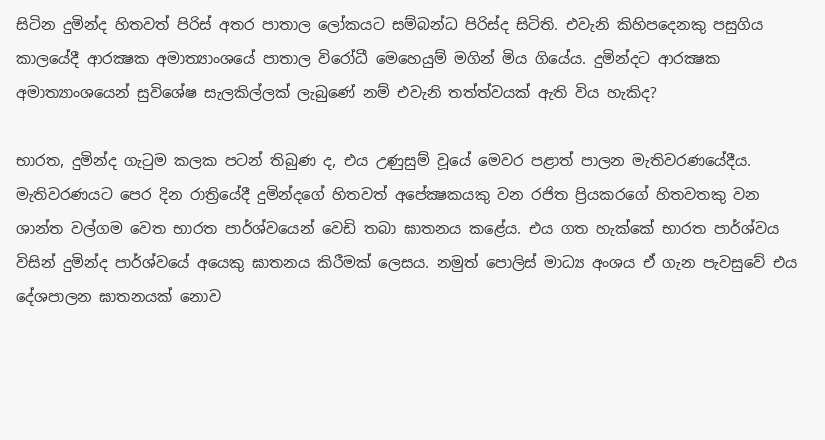සිටින දුමින්ද හිතවත් පිරිස්‌ අතර පාතාල ලෝකයට සම්බන්ධ පිරිස්‌ද සිටිති. එවැනි කිහිපදෙනකු පසුගිය කාලයේදී ආරක්‍ෂක අමාත්‍යාංශයේ පාතාල විරෝධී මෙහෙයුම් මගින් මිය ගියේය. දුමින්දට ආරක්‍ෂක අමාත්‍යාංශයෙන් සුවිශේෂ සැලකිල්ලක්‌ ලැබුණේ නම් එවැනි තත්ත්වයක්‌ ඇති විය හැකිද?

භාරත, දුමින්ද ගැටුම කලක පටන් තිබුණ ද, එය උණුසුම් වූයේ මෙවර පළාත් පාලන මැතිවරණයේදීය. මැතිවරණයට පෙර දින රාත්‍රියේදී දුමින්දගේ හිතවත් අපේක්‍ෂකයකු වන රජිත ප්‍රියකරගේ හිතවතකු වන ශාන්ත වල්ගම වෙත භාරත පාර්ශ්වයෙන් වෙඩි තබා ඝාතනය කළේය. එය ගත හැක්‌කේ භාරත පාර්ශ්වය විසින් දුමින්ද පාර්ශ්වයේ අයෙකු ඝාතනය කිරීමක්‌ ලෙසය. නමුත් පොලිස්‌ මාධ්‍ය අංශය ඒ ගැන පැවසුවේ එය දේශපාලන ඝාතනයක්‌ නොව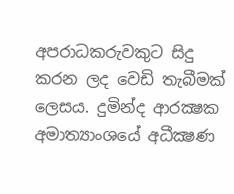අපරාධකරුවකුට සිදු කරන ලද වෙඩි තැබීමක්‌ ලෙසය. දුමින්ද ආරක්‍ෂක අමාත්‍යාංශයේ අධීක්‍ෂණ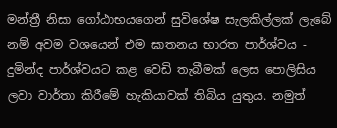මන්ත්‍රී නිසා ගෝඨාභයගෙන් සුවිශේෂ සැලකිල්ලක්‌ ලැබේ නම් අවම වශයෙන් එම ඝාතනය භාරත පාර්ශ්වය - දුමින්ද පාර්ශ්වයට කළ වෙඩි තැබීමක්‌ ලෙස පොලිසිය ලවා වාර්තා කිරීමේ හැකියාවක්‌ තිබිය යුතුය. නමුත්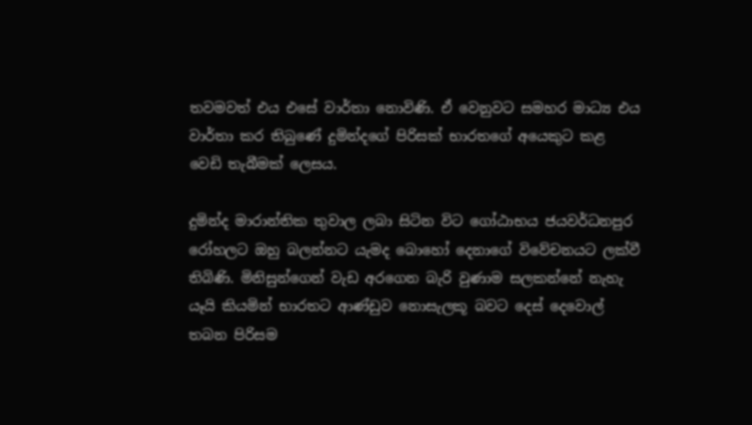තවමවත් එය එසේ වාර්තා නොවිණි. ඒ වෙනුවට සමහර මාධ්‍ය එය වාර්තා කර තිබුණේ දුමින්දගේ පිරිසක්‌ භාරතගේ අයෙකුට කළ වෙඩි තැබීමක්‌ ලෙසය.

දුමින්ද මාරාන්තික තුවාල ලබා සිටින විට ගෝඨාභය ජයවර්ධනපුර රෝහලට ඔහු බලන්නට යැමද බොහෝ දෙනාගේ විවේචනයට ලක්‌වී තිබිණි. මිනිසුන්ගෙන් වැඩ අරගෙන බැරි වුණාම සලකන්නේ නැහැ යෑයි කියමින් භාරතට ආණ්‌ඩුව නොසැලකූ බවට දෙස්‌ දෙවොල් තබන පිරිසම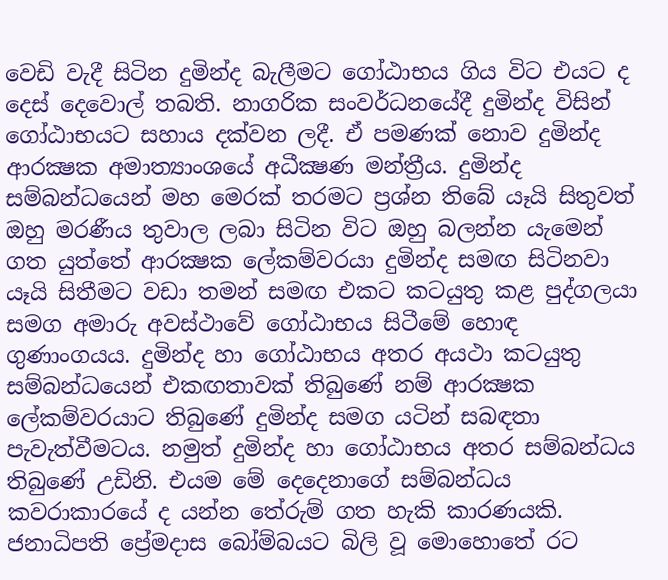වෙඩි වැදී සිටින දුමින්ද බැලීමට ගෝඨාභය ගිය විට එයට ද දෙස්‌ දෙවොල් තබති. නාගරික සංවර්ධනයේදී දුමින්ද විසින් ගෝඨාභයට සහාය දක්‌වන ලදී. ඒ පමණක්‌ නොව දුමින්ද ආරක්‍ෂක අමාත්‍යාංශයේ අධීක්‍ෂණ මන්ත්‍රීය. දුමින්ද සම්බන්ධයෙන් මහ මෙරක්‌ තරමට ප්‍රශ්න තිබේ යෑයි සිතුවත් ඔහු මරණීය තුවාල ලබා සිටින විට ඔහු බලන්න යැමෙන් ගත යුත්තේ ආරක්‍ෂක ලේකම්වරයා දුමින්ද සමඟ සිටිනවා යෑයි සිතීමට වඩා තමන් සමඟ එකට කටයුතු කළ පුද්ගලයා සමග අමාරු අවස්‌ථාවේ ගෝඨාභය සිටීමේ හොඳ ගුණාංගයය. දුමින්ද හා ගෝඨාභය අතර අයථා කටයුතු සම්බන්ධයෙන් එකඟතාවක්‌ තිබුණේ නම් ආරක්‍ෂක ලේකම්වරයාට තිබුණේ දුමින්ද සමග යටින් සබඳතා පැවැත්වීමටය. නමුත් දුමින්ද හා ගෝඨාභය අතර සම්බන්ධය තිබුණේ උඩිනි. එයම මේ දෙදෙනාගේ සම්බන්ධය කවරාකාරයේ ද යන්න තේරුම් ගත හැකි කාරණයකි. ජනාධිපති ප්‍රේමදාස බෝම්බයට බිලි වූ මොහොතේ රට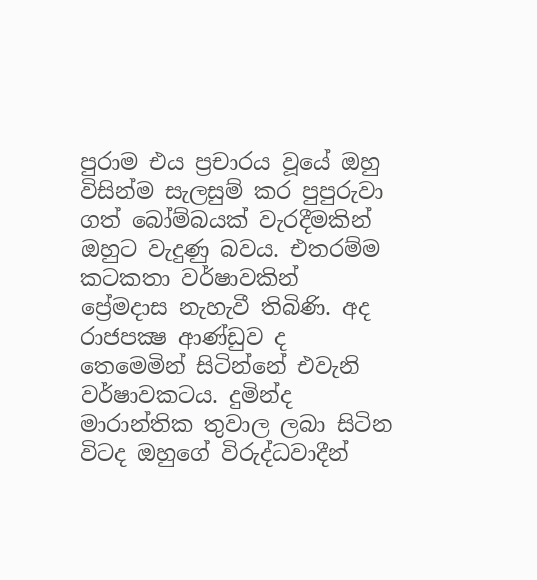පුරාම එය ප්‍රචාරය වූයේ ඔහු විසින්ම සැලසුම් කර පුපුරුවා ගත් බෝම්බයක්‌ වැරදීමකින් ඔහුට වැදුණු බවය. එතරම්ම කටකතා වර්ෂාවකින් ප්‍රේමදාස නැහැවී තිබිණි. අද රාජපක්‍ෂ ආණ්‌ඩුව ද තෙමෙමින් සිටින්නේ එවැනි වර්ෂාවකටය. දුමින්ද මාරාන්තික තුවාල ලබා සිටින විටද ඔහුගේ විරුද්ධවාදීන්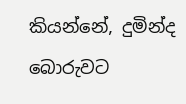කියන්නේ, දුමින්ද බොරුවට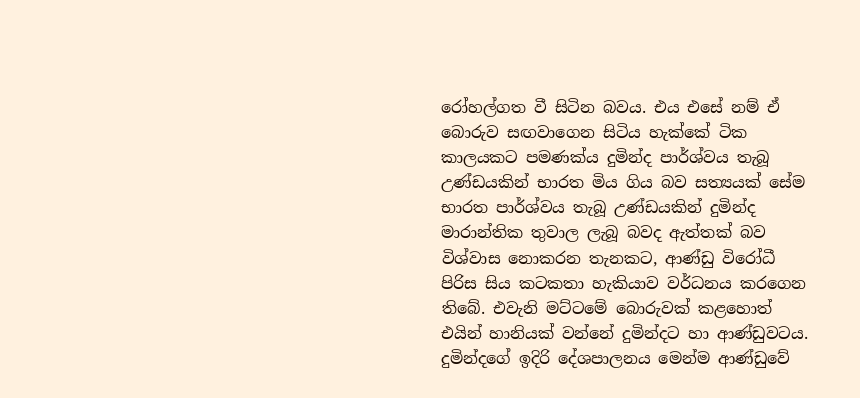රෝහල්ගත වී සිටින බවය. එය එසේ නම් ඒ බොරුව සඟවාගෙන සිටිය හැක්‌කේ ටික කාලයකට පමණක්‌ය දුමින්ද පාර්ශ්වය තැබූ උණ්‌ඩයකින් භාරත මිය ගිය බව සත්‍යයක්‌ සේම භාරත පාර්ශ්වය තැබූ උණ්‌ඩයකින් දුමින්ද මාරාන්තික තුවාල ලැබූ බවද ඇත්තක්‌ බව විශ්වාස නොකරන තැනකට, ආණ්‌ඩු විරෝධී පිරිස සිය කටකතා හැකියාව වර්ධනය කරගෙන තිබේ. එවැනි මට්‌ටමේ බොරුවක්‌ කළහොත් එයින් හානියක්‌ වන්නේ දුමින්දට හා ආණ්‌ඩුවටය. දුමින්දගේ ඉදිරි දේශපාලනය මෙන්ම ආණ්‌ඩුවේ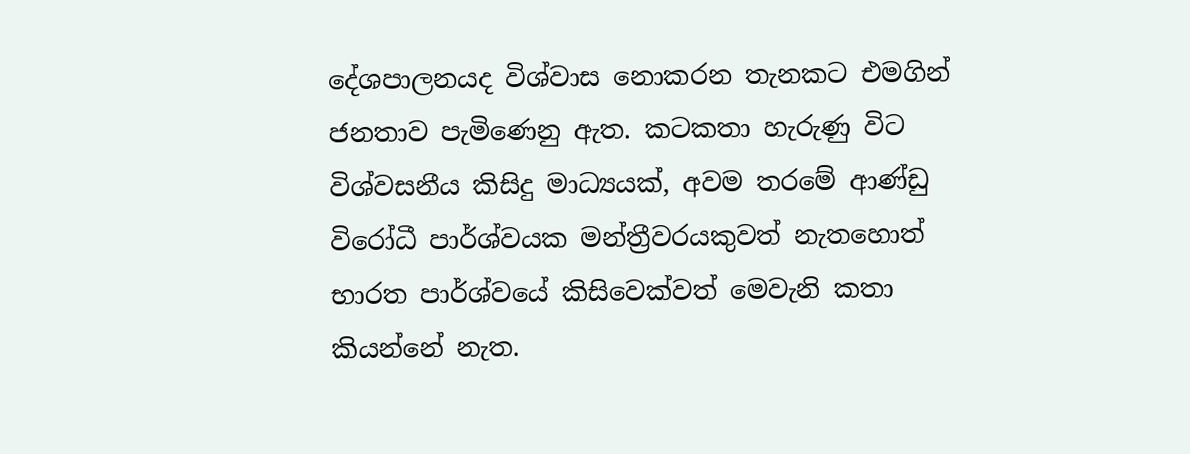දේශපාලනයද විශ්වාස නොකරන තැනකට එමගින් ජනතාව පැමිණෙනු ඇත. කටකතා හැරුණු විට විශ්වසනීය කිසිදු මාධ්‍යයක්‌, අවම තරමේ ආණ්‌ඩු විරෝධී පාර්ශ්වයක මන්ත්‍රීවරයකුවත් නැතහොත් භාරත පාර්ශ්වයේ කිසිවෙක්‌වත් මෙවැනි කතා කියන්නේ නැත.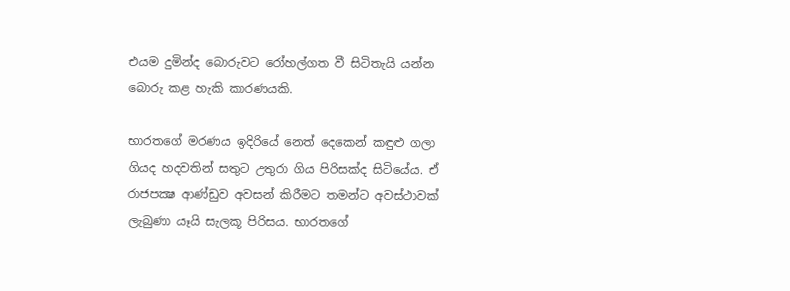එයම දුමින්ද බොරුවට රෝහල්ගත වී සිටිතැයි යන්න බොරු කළ හැකි කාරණයකි.

භාරතගේ මරණය ඉදිරියේ නෙත් දෙකෙන් කඳුළු ගලා ගියද හදවතින් සතුට උතුරා ගිය පිරිසක්‌ද සිටියේය. ඒ රාජපක්‍ෂ ආණ්‌ඩුව අවසන් කිරීමට තමන්ට අවස්‌ථාවක්‌ ලැබුණා යෑයි සැලකූ පිරිසය. භාරතගේ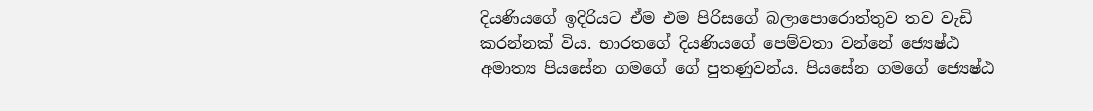දියණියගේ ඉදිරියට ඒම එම පිරිසගේ බලාපොරොත්තුව තව වැඩි කරන්නක්‌ විය. භාරතගේ දියණියගේ පෙම්වතා වන්නේ ජ්‍යෙෂ්ඨ අමාත්‍ය පියසේන ගමගේ ගේ පුතණුවන්ය. පියසේන ගමගේ ජ්‍යෙෂ්ඨ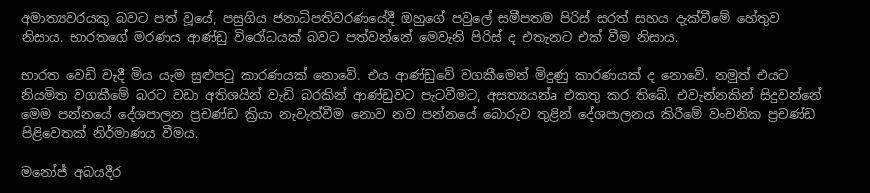අමාත්‍යවරයකු බවට පත් වූයේ, පසුගිය ජනාධිපතිවරණයේදී ඔහුගේ පවුලේ සමීපතම පිරිස්‌ සරත් සහය දැක්‌වීමේ හේතුව නිසාය. භාරතගේ මරණය ආණ්‌ඩු විරෝධයක්‌ බවට පත්වන්නේ මෙවැනි පිරිස්‌ ද එතැනට එක්‌ වීම නිසාය.

භාරත වෙඩි වැදී මිය යැම සුළුපටු කාරණයක්‌ නොවේ. එය ආණ්‌ඩුවේ වගකීමෙන් මිදුණු කාරණයක්‌ ද නොවේ. නමුත් එයට නියමිත වගකීමේ බරට වඩා අතිශයින් වැඩි බරකින් ආණ්‌ඩුවට පැටවීමට, අසත්‍යයන්a එකතු කර තිබේ. එවැන්නකින් සිදුවන්නේ මෙම පන්නයේ දේශපාලන ප්‍රචණ්‌ඩ ක්‍රියා නැවැත්වීම නොව නව පන්නයේ බොරුව තුළින් දේශපාලනය කිරීමේ වංචනික ප්‍රචණ්‌ඩ පිළිවෙතක්‌ නිර්මාණය වීමය.

මනෝජ් අබයදීර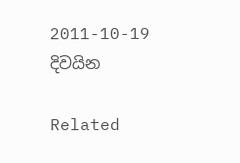2011-10-19
දිවයින

Related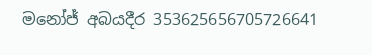මනෝජ් අබයදීර 353625656705726641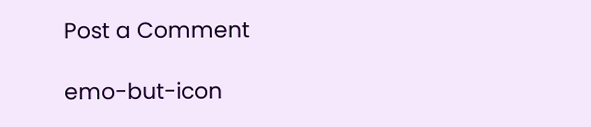Post a Comment

emo-but-icon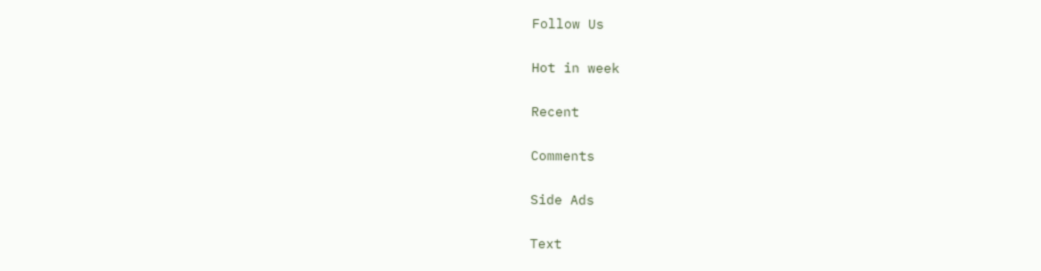Follow Us

Hot in week

Recent

Comments

Side Ads

Text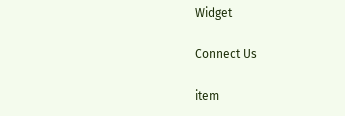Widget

Connect Us

item